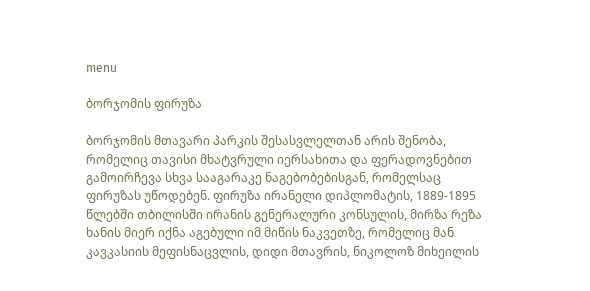menu

ბორჯომის ფირუზა

ბორჯომის მთავარი პარკის შესასვლელთან არის შენობა, რომელიც თავისი მხატვრული იერსახითა და ფერადოვნებით გამოირჩევა სხვა სააგარაკე ნაგებობებისგან, რომელსაც ფირუზას უწოდებენ. ფირუზა ირანელი დიპლომატის, 1889-1895 წლებში თბილისში ირანის გენერალური კონსულის, მირზა რეზა ხანის მიერ იქნა აგებული იმ მიწის ნაკვეთზე, რომელიც მან კავკასიის მეფისნაცვლის, დიდი მთავრის, ნიკოლოზ მიხეილის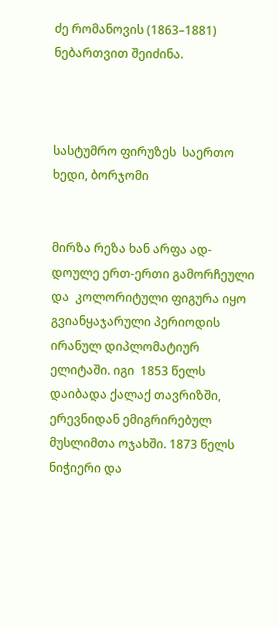ძე რომანოვის (1863–1881) ნებართვით შეიძინა.



სასტუმრო ფირუზეს  საერთო ხედი, ბორჯომი


მირზა რეზა ხან არფა ად-დოულე ერთ-ერთი გამორჩეული და  კოლორიტული ფიგურა იყო გვიანყაჯარული პერიოდის ირანულ დიპლომატიურ ელიტაში. იგი  1853 წელს  დაიბადა ქალაქ თავრიზში, ერევნიდან ემიგრირებულ მუსლიმთა ოჯახში. 1873 წელს ნიჭიერი და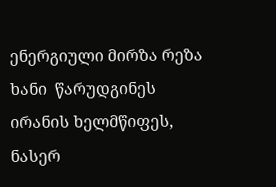ენერგიული მირზა რეზა ხანი  წარუდგინეს ირანის ხელმწიფეს, ნასერ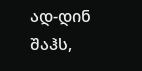ად-დინ შაჰს,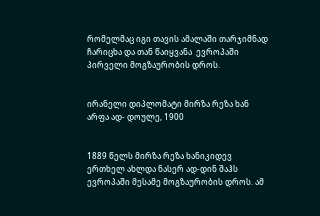რომელმაც იგი თავის ამალაში თარჯიმნად ჩარიცხა და თან წაიყვანა  ევროპაში პირველი მოგზაურობის დროს.


ირანელი დიპლომატი მირზა რეზა ხან არფა ად- დოულე, 1900


1889 წელს მირზა რეზა ხანიკიდევ ერთხელ ახლდა ნასერ ად-დინ შაჰს ევროპაში მესამე მოგზაურობის დროს. ამ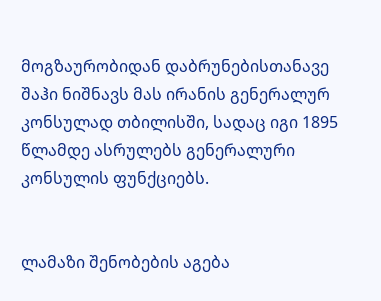მოგზაურობიდან დაბრუნებისთანავე შაჰი ნიშნავს მას ირანის გენერალურ კონსულად თბილისში, სადაც იგი 1895 წლამდე ასრულებს გენერალური კონსულის ფუნქციებს.


ლამაზი შენობების აგება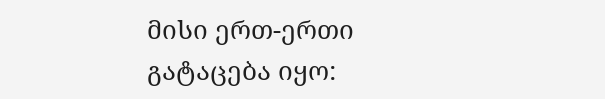მისი ერთ-ერთი გატაცება იყო: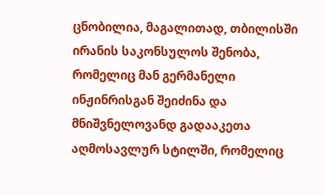ცნობილია, მაგალითად, თბილისში ირანის საკონსულოს შენობა, რომელიც მან გერმანელი ინჟინრისგან შეიძინა და მნიშვნელოვანდ გადააკეთა აღმოსავლურ სტილში, რომელიც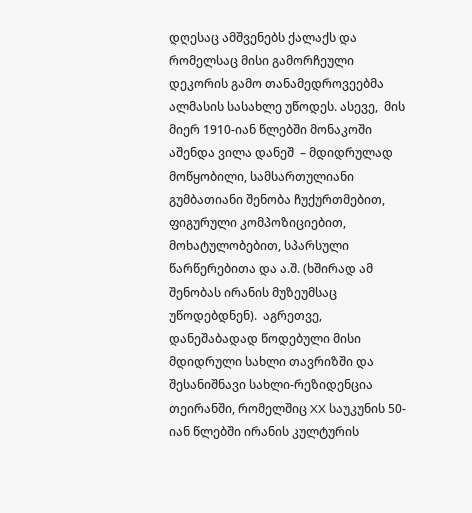დღესაც ამშვენებს ქალაქს და რომელსაც მისი გამორჩეული დეკორის გამო თანამედროვეებმა ალმასის სასახლე უწოდეს. ასევე,  მის მიერ 1910-იან წლებში მონაკოში აშენდა ვილა დანეშ  – მდიდრულად მოწყობილი, სამსართულიანი გუმბათიანი შენობა ჩუქურთმებით, ფიგურული კომპოზიციებით, მოხატულობებით, სპარსული წარწერებითა და ა.შ. (ხშირად ამ შენობას ირანის მუზეუმსაც უწოდებდნენ).  აგრეთვე, დანეშაბადად წოდებული მისი მდიდრული სახლი თავრიზში და შესანიშნავი სახლი-რეზიდენცია თეირანში, რომელშიც XX საუკუნის 50-იან წლებში ირანის კულტურის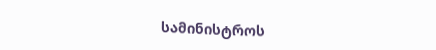სამინისტროს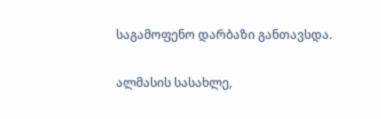საგამოფენო დარბაზი განთავსდა.


ალმასის სასახლე,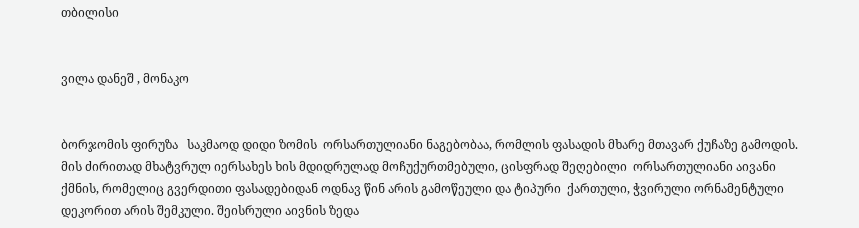თბილისი


ვილა დანეშ , მონაკო


ბორჯომის ფირუზა   საკმაოდ დიდი ზომის  ორსართულიანი ნაგებობაა, რომლის ფასადის მხარე მთავარ ქუჩაზე გამოდის. მის ძირითად მხატვრულ იერსახეს ხის მდიდრულად მოჩუქურთმებული, ცისფრად შეღებილი  ორსართულიანი აივანი ქმნის, რომელიც გვერდითი ფასადებიდან ოდნავ წინ არის გამოწეული და ტიპური  ქართული, ჭვირული ორნამენტული დეკორით არის შემკული. შეისრული აივნის ზედა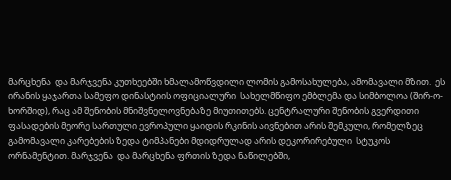მარცხენა  და მარჯვენა კუთხეებში ხმალამოწვდილი ლომის გამოსახულება, ამომავალი მზით.  ეს  ირანის ყაჯართა სამეფო დინასტიის ოფიციალური  სახელმწიფო ემბლემა და სიმბოლოა (შირ-ო- ხორშიდ), რაც ამ შენობის მნიშვნელოვნებაზე მიუთითებს. ცენტრალური შენობის გვერდითი ფასადების მეორე სართული ევროპული ყაიდის რკინის აივნებით არის შემკული, რომელზეც გამომავალი კარებების ზედა ტიმპანები მდიდრულად არის დეკორირებული  სტუკოს ორნამენტით. მარჯვენა  და მარცხენა ფრთის ზედა ნაწილებში,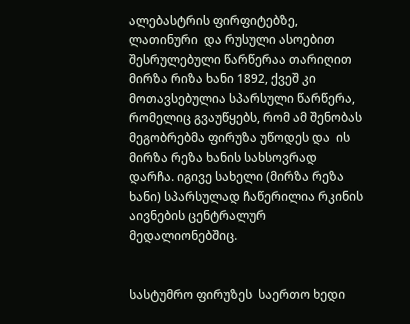ალებასტრის ფირფიტებზე, ლათინური  და რუსული ასოებით შესრულებული წარწერაა თარიღით მირზა რიზა ხანი 1892, ქვეშ კი მოთავსებულია სპარსული წარწერა, რომელიც გვაუწყებს, რომ ამ შენობას მეგობრებმა ფირუზა უწოდეს და  ის მირზა რეზა ხანის სახსოვრად დარჩა. იგივე სახელი (მირზა რეზა ხანი) სპარსულად ჩაწერილია რკინის აივნების ცენტრალურ მედალიონებშიც.


სასტუმრო ფირუზეს  საერთო ხედი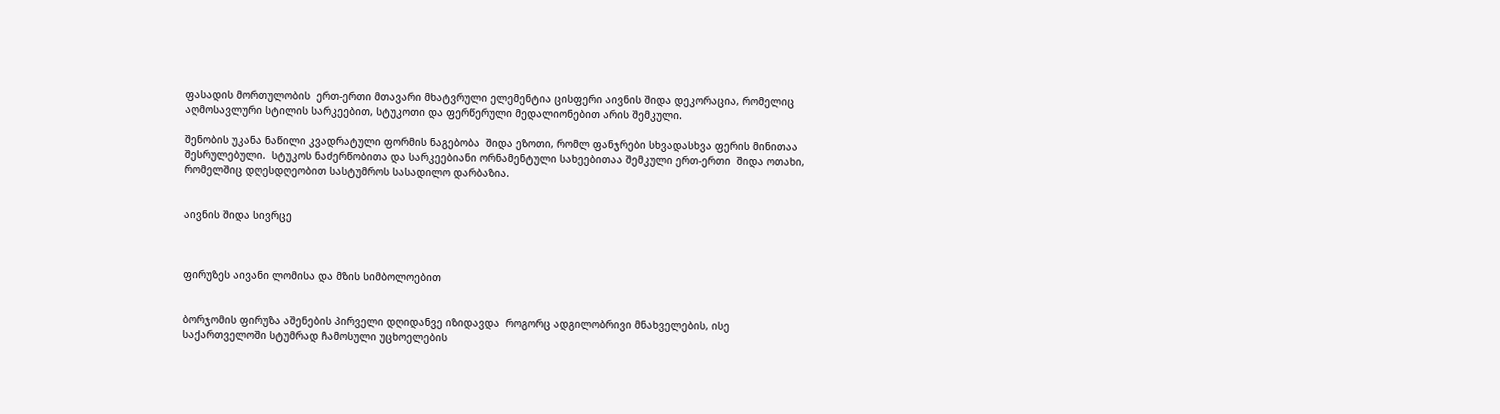ფასადის მორთულობის  ერთ-ერთი მთავარი მხატვრული ელემენტია ცისფერი აივნის შიდა დეკორაცია, რომელიც აღმოსავლური სტილის სარკეებით, სტუკოთი და ფერწერული მედალიონებით არის შემკული.

შენობის უკანა ნაწილი კვადრატული ფორმის ნაგებობა  შიდა ეზოთი, რომლ ფანჯრები სხვადასხვა ფერის მინითაა შესრულებული.  სტუკოს ნაძერწობითა და სარკეებიანი ორნამენტული სახეებითაა შემკული ერთ-ერთი  შიდა ოთახი, რომელშიც დღესდღეობით სასტუმროს სასადილო დარბაზია.


აივნის შიდა სივრცე



ფირუზეს აივანი ლომისა და მზის სიმბოლოებით


ბორჯომის ფირუზა აშენების პირველი დღიდანვე იზიდავდა  როგორც ადგილობრივი მნახველების, ისე საქართველოში სტუმრად ჩამოსული უცხოელების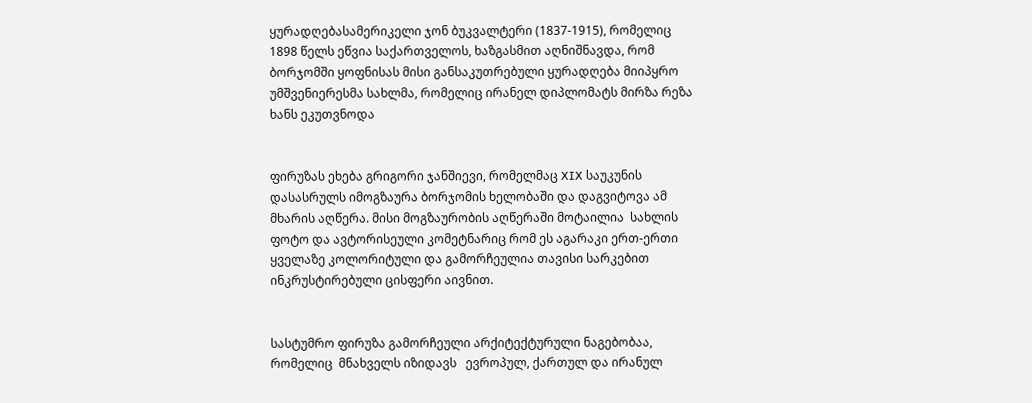ყურადღებასამერიკელი ჯონ ბუკვალტერი (1837-1915), რომელიც 1898 წელს ეწვია საქართველოს, ხაზგასმით აღნიშნავდა, რომ ბორჯომში ყოფნისას მისი განსაკუთრებული ყურადღება მიიპყრო უმშვენიერესმა სახლმა, რომელიც ირანელ დიპლომატს მირზა რეზა ხანს ეკუთვნოდა


ფირუზას ეხება გრიგორი ჯანშიევი, რომელმაც XIX საუკუნის დასასრულს იმოგზაურა ბორჯომის ხელობაში და დაგვიტოვა ამ მხარის აღწერა. მისი მოგზაურობის აღწერაში მოტაილია  სახლის ფოტო და ავტორისეული კომეტნარიც რომ ეს აგარაკი ერთ-ერთი ყველაზე კოლორიტული და გამორჩეულია თავისი სარკებით ინკრუსტირებული ცისფერი აივნით.


სასტუმრო ფირუზა გამორჩეული არქიტექტურული ნაგებობაა, რომელიც  მნახველს იზიდავს   ევროპულ, ქართულ და ირანულ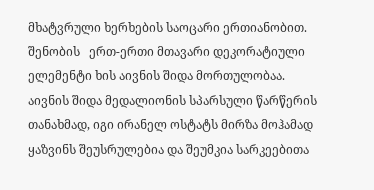მხატვრული ხერხების საოცარი ერთიანობით. შენობის   ერთ-ერთი მთავარი დეკორატიული ელემენტი ხის აივნის შიდა მორთულობაა. აივნის შიდა მედალიონის სპარსული წარწერის თანახმად, იგი ირანელ ოსტატს მირზა მოჰამად ყაზვინს შეუსრულებია და შეუმკია სარკეებითა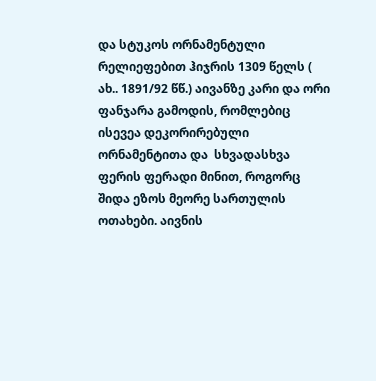და სტუკოს ორნამენტული რელიეფებით ჰიჯრის 1309 წელს ( ახ.. 1891/92 წწ.) აივანზე კარი და ორი ფანჯარა გამოდის, რომლებიც ისევეა დეკორირებული ორნამენტითა და  სხვადასხვა ფერის ფერადი მინით, როგორც შიდა ეზოს მეორე სართულის ოთახები. აივნის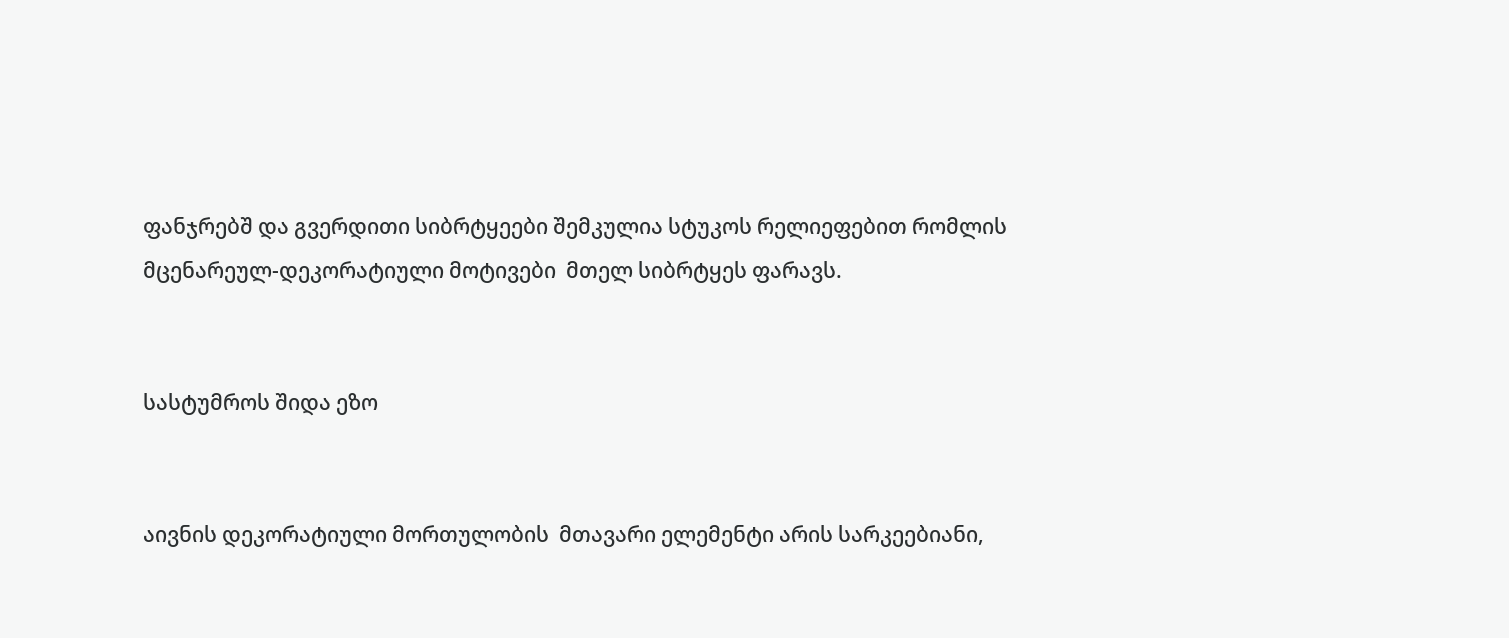ფანჯრებშ და გვერდითი სიბრტყეები შემკულია სტუკოს რელიეფებით რომლის მცენარეულ-დეკორატიული მოტივები  მთელ სიბრტყეს ფარავს.


სასტუმროს შიდა ეზო


აივნის დეკორატიული მორთულობის  მთავარი ელემენტი არის სარკეებიანი,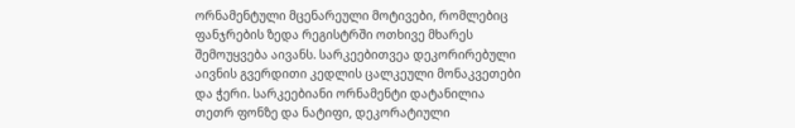ორნამენტული მცენარეული მოტივები, რომლებიც ფანჯრების ზედა რეგისტრში ოთხივე მხარეს შემოუყვება აივანს. სარკეებითვეა დეკორირებული აივნის გვერდითი კედლის ცალკეული მონაკვეთები და ჭერი. სარკეებიანი ორნამენტი დატანილია თეთრ ფონზე და ნატიფი, დეკორატიული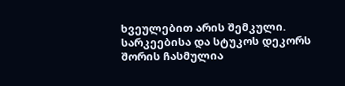ხვეულებით არის შემკული. სარკეებისა და სტუკოს დეკორს შორის ჩასმულია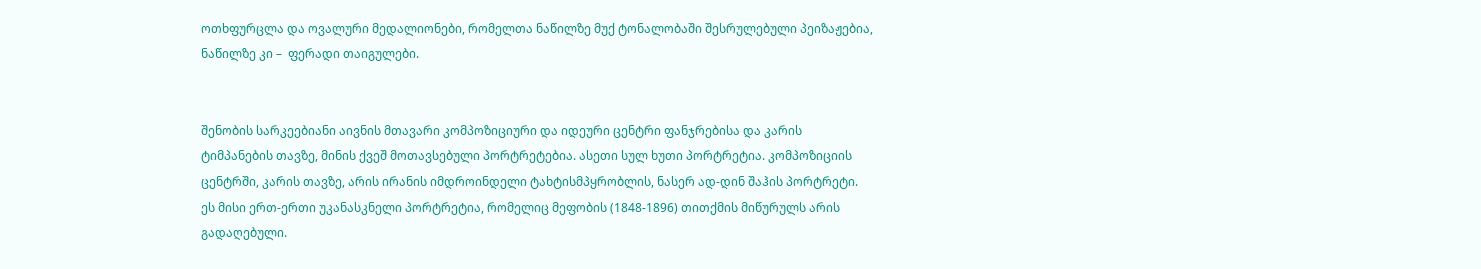ოთხფურცლა და ოვალური მედალიონები, რომელთა ნაწილზე მუქ ტონალობაში შესრულებული პეიზაჟებია, ნაწილზე კი –  ფერადი თაიგულები.


შენობის სარკეებიანი აივნის მთავარი კომპოზიციური და იდეური ცენტრი ფანჯრებისა და კარის ტიმპანების თავზე, მინის ქვეშ მოთავსებული პორტრეტებია. ასეთი სულ ხუთი პორტრეტია. კომპოზიციის ცენტრში, კარის თავზე, არის ირანის იმდროინდელი ტახტისმპყრობლის, ნასერ ად-დინ შაჰის პორტრეტი. ეს მისი ერთ-ერთი უკანასკნელი პორტრეტია, რომელიც მეფობის (1848-1896) თითქმის მიწურულს არის გადაღებული.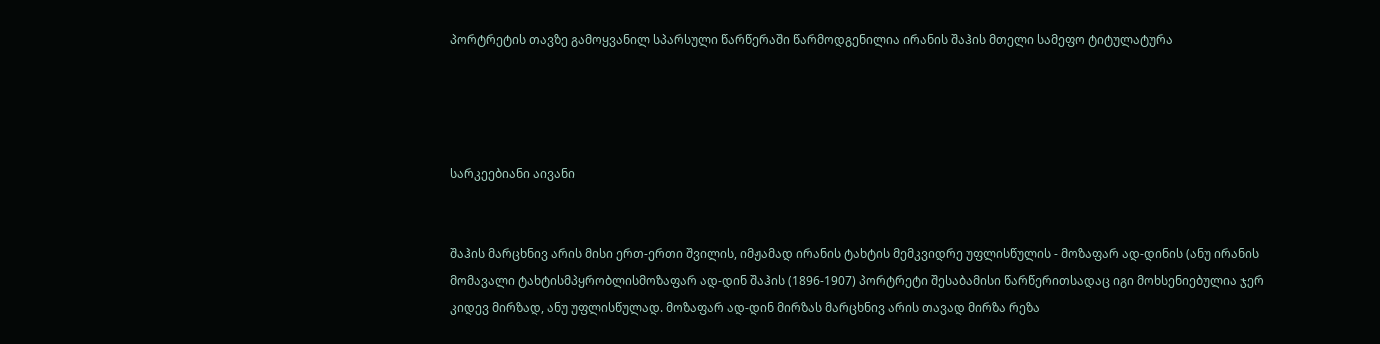პორტრეტის თავზე გამოყვანილ სპარსული წარწერაში წარმოდგენილია ირანის შაჰის მთელი სამეფო ტიტულატურა




სარკეებიანი აივანი


შაჰის მარცხნივ არის მისი ერთ-ერთი შვილის, იმჟამად ირანის ტახტის მემკვიდრე უფლისწულის - მოზაფარ ად-დინის (ანუ ირანის მომავალი ტახტისმპყრობლისმოზაფარ ად-დინ შაჰის (1896-1907) პორტრეტი შესაბამისი წარწერითსადაც იგი მოხსენიებულია ჯერ კიდევ მირზად, ანუ უფლისწულად. მოზაფარ ად-დინ მირზას მარცხნივ არის თავად მირზა რეზა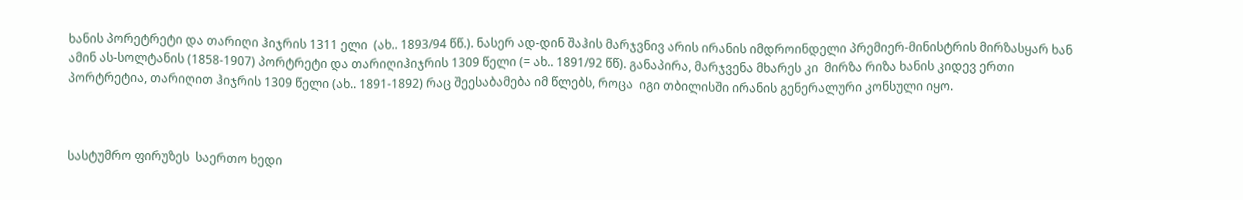ხანის პორეტრეტი და თარიღი ჰიჯრის 1311 ელი  (ახ.. 1893/94 წწ.). ნასერ ად-დინ შაჰის მარჯვნივ არის ირანის იმდროინდელი პრემიერ-მინისტრის მირზასყარ ხან ამინ ას-სოლტანის (1858-1907) პორტრეტი და თარიღიჰიჯრის 1309 წელი (= ახ.. 1891/92 წწ). განაპირა, მარჯვენა მხარეს კი  მირზა რიზა ხანის კიდევ ერთი პორტრეტია, თარიღით ჰიჯრის 1309 წელი (ახ.. 1891-1892) რაც შეესაბამება იმ წლებს, როცა  იგი თბილისში ირანის გენერალური კონსული იყო.



სასტუმრო ფირუზეს  საერთო ხედი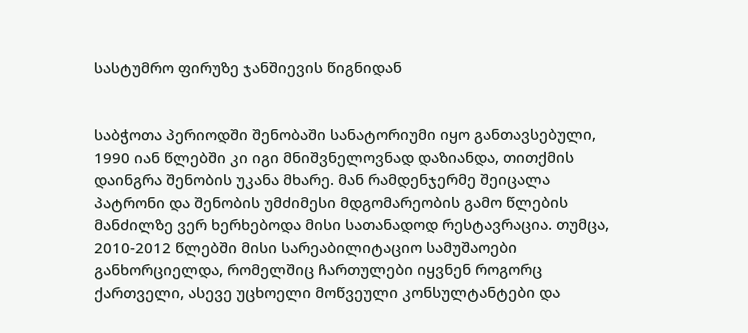სასტუმრო ფირუზე ჯანშიევის წიგნიდან


საბჭოთა პერიოდში შენობაში სანატორიუმი იყო განთავსებული, 1990 იან წლებში კი იგი მნიშვნელოვნად დაზიანდა, თითქმის დაინგრა შენობის უკანა მხარე. მან რამდენჯერმე შეიცალა პატრონი და შენობის უმძიმესი მდგომარეობის გამო წლების მანძილზე ვერ ხერხებოდა მისი სათანადოდ რესტავრაცია. თუმცა, 2010-2012 წლებში მისი სარეაბილიტაციო სამუშაოები განხორციელდა, რომელშიც ჩართულები იყვნენ როგორც ქართველი, ასევე უცხოელი მოწვეული კონსულტანტები და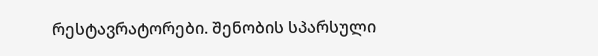რესტავრატორები. შენობის სპარსული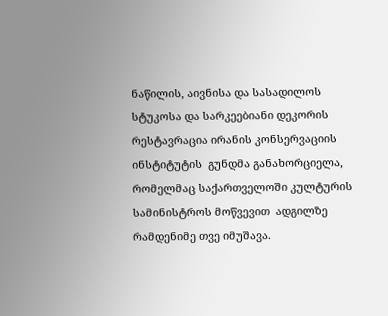ნაწილის, აივნისა და სასადილოს სტუკოსა და სარკეებიანი დეკორის  რესტავრაცია ირანის კონსერვაციის ინსტიტუტის  გუნდმა განახორციელა, რომელმაც საქართველოში კულტურის სამინისტროს მოწვევით  ადგილზე რამდენიმე თვე იმუშავა.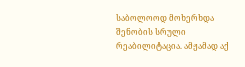საბოლოოდ მოხერხდა შენობის სრული რეაბილიტაცია. ამჟამად აქ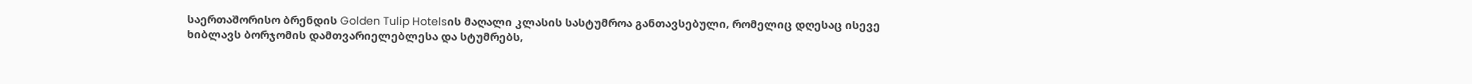საერთაშორისო ბრენდის Golden Tulip Hotelsის მაღალი კლასის სასტუმროა განთავსებული, რომელიც დღესაც ისევე ხიბლავს ბორჯომის დამთვარიელებლესა და სტუმრებს,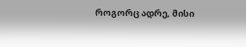როგორც ადრე, მისი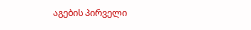აგების პირველი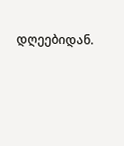დღეებიდან.